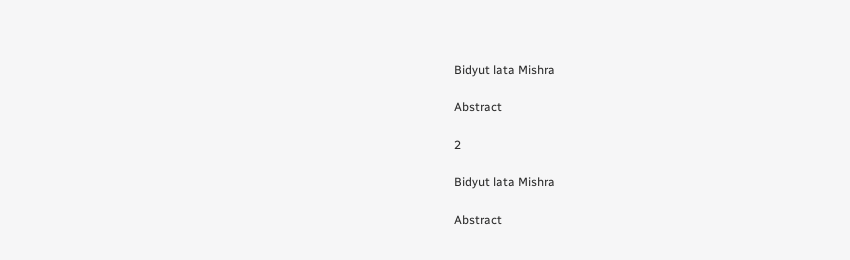Bidyut lata Mishra

Abstract

2

Bidyut lata Mishra

Abstract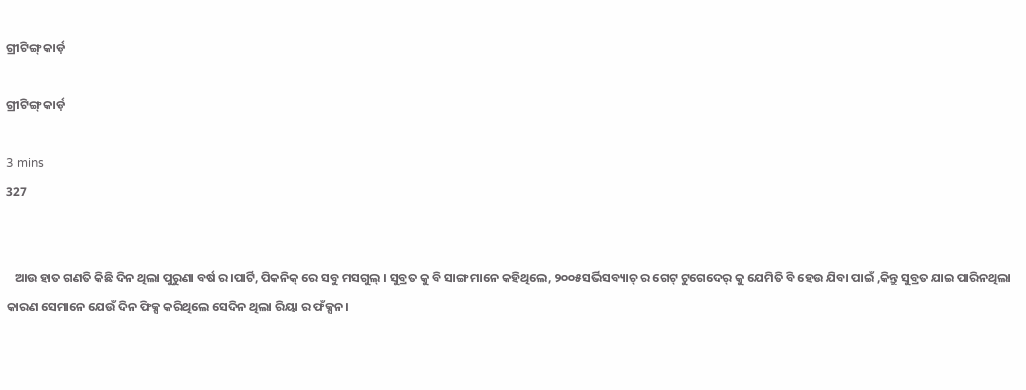ଗ୍ରୀଟିଙ୍ଗ୍ କାର୍ଡ଼

ଗ୍ରୀଟିଙ୍ଗ୍ କାର୍ଡ଼

3 mins
327


   ଆଉ ହାତ ଗଣତି କିଛି ଦିନ ଥିଲା ପୁରୁଣା ବର୍ଷ ର।ପାର୍ଟି, ପିକନିକ୍ ରେ ସବୁ ମସଗୁଲ୍ । ସୁବ୍ରତ କୁ ବି ସାଙ୍ଗ ମାନେ କହିଥିଲେ, ୨୦୦୫ସର୍ଭିସବ୍ୟାଚ୍ ର ଗେଟ୍ ଟୁଗେଦେର୍ କୁ ଯେମିତି ବି ହେଉ ଯିବା ପାଇଁ ,କିନ୍ତୁ ସୁବ୍ରତ ଯାଇ ପାରିନଥିଲା କାରଣ ସେମାନେ ଯେଉଁ ଦିନ ଫିକ୍ସ କରିଥିଲେ ସେଦିନ ଥିଲା ରିୟା ର ଫଁକ୍ସନ।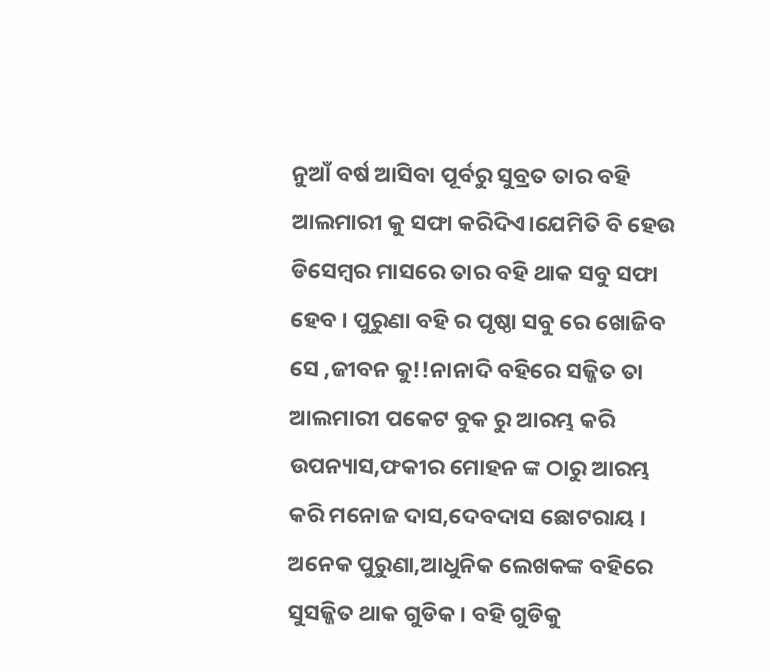ନୁଆଁ ବର୍ଷ ଆସିବା ପୂର୍ବରୁ ସୁବ୍ରତ ତାର ବହି ଆଲମାରୀ କୁ ସଫା କରିଦିଏ।ଯେମିତି ବି ହେଉ ଡିସେମ୍ବର ମାସରେ ତାର ବହି ଥାକ ସବୁ ସଫା ହେବ । ପୁରୁଣା ବହି ର ପୃଷ୍ଠା ସବୁ ରେ ଖୋଜିବ ସେ ,ଜୀବନ କୁ!!ନାନାଦି ବହିରେ ସଜ୍ଜିତ ତା ଆଲମାରୀ ପକେଟ ବୁକ ରୁ ଆରମ୍ଭ କରି ଉପନ୍ୟାସ,ଫକୀର ମୋହନ ଙ୍କ ଠାରୁ ଆରମ୍ଭ କରି ମନୋଜ ଦାସ,ଦେବଦାସ ଛୋଟରାୟ । ଅନେକ ପୁରୁଣା,ଆଧୁନିକ ଲେଖକଙ୍କ ବହିରେ ସୁସଜ୍ଜିତ ଥାକ ଗୁଡିକ । ବହି ଗୁଡିକୁ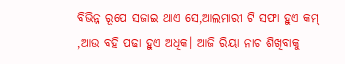ବିଭିନ୍ନ ରୂପେ ସଜାଇ ଥାଏ ସେ,ଆଲମାରୀ ଟି ସଫା ହୁଏ କମ୍ ,ଆଉ ବହି ପଢା ହୁଏ ଅଧିକ। ଆଜି ରିୟା ନାଚ ଶିଖିବାକୁ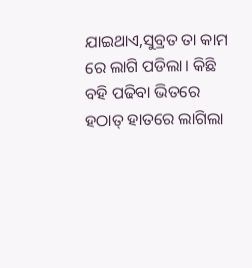ଯାଇଥାଏ,ସୁବ୍ରତ ତା କାମ ରେ ଲାଗି ପଡିଲା। କିଛି ବହି ପଢିବା ଭିତରେ ହଠାତ୍ ହାତରେ ଲାଗିଲା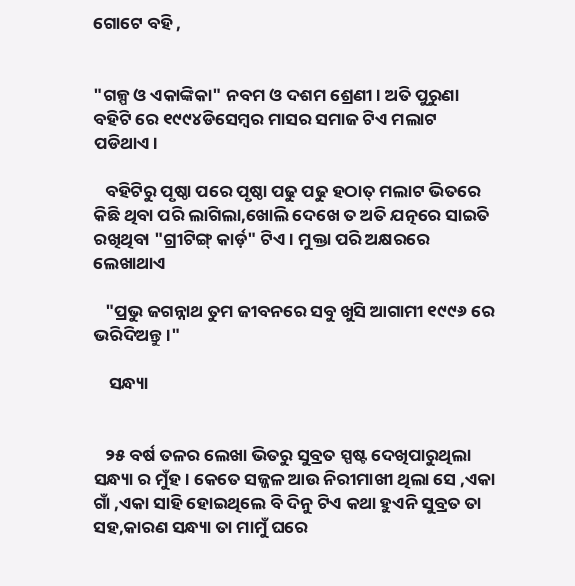ଗୋଟେ ବହି ,


"ଗଳ୍ପ ଓ ଏକାଙ୍କିକା" ନବମ ଓ ଦଶମ ଶ୍ରେଣୀ। ଅତି ପୁରୁଣା ବହିଟି ରେ ୧୯୯୪ଡିସେମ୍ବର ମାସର ସମାଜ ଟିଏ ମଲାଟ ପଡିଥାଏ।

   ବହିଟିରୁ ପୃଷ୍ଠା ପରେ ପୃଷ୍ଠା ପଢୁ ପଢୁ ହଠାତ୍ ମଲାଟ ଭିତରେ କିଛି ଥିବା ପରି ଲାଗିଲା,ଖୋଲି ଦେଖେ ତ ଅତି ଯତ୍ନରେ ସାଇତି ରଖିଥିବା "ଗ୍ରୀଟିଙ୍ଗ୍ କାର୍ଡ଼" ଟିଏ। ମୁକ୍ତା ପରି ଅକ୍ଷରରେ ଲେଖାଥାଏ

   "ପ୍ରଭୁ ଜଗନ୍ନାଥ ତୁମ ଜୀବନରେ ସବୁ ଖୁସି ଆଗାମୀ ୧୯୯୬ ରେ ଭରିଦିଅନ୍ତୁ।"

    ସନ୍ଧ୍ୟା


   ୨୫ ବର୍ଷ ତଳର ଲେଖା ଭିତରୁ ସୁବ୍ରତ ସ୍ପଷ୍ଟ ଦେଖିପାରୁଥିଲା ସନ୍ଧ୍ୟା ର ମୁଁହ। କେତେ ସଜ୍ଜଳ ଆଉ ନିରୀମାଖୀ ଥିଲା ସେ ,ଏକା ଗାଁ ,ଏକା ସାହି ହୋଇଥିଲେ ବି ଦିନୁ ଟିଏ କଥା ହୁଏନି ସୁବ୍ରତ ତା ସହ,କାରଣ ସନ୍ଧ୍ୟା ତା ମାମୁଁ ଘରେ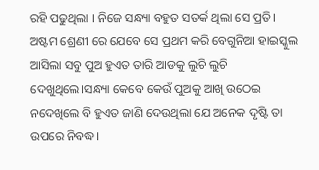ରହି ପଢୁଥିଲା । ନିଜେ ସନ୍ଧ୍ୟା ବହୁତ ସତର୍କ ଥିଲା ସେ ପ୍ରତି। ଅଷ୍ଟମ ଶ୍ରେଣୀ ରେ ଯେବେ ସେ ପ୍ରଥମ କରି ବେଗୁନିଆ ହାଇସ୍କୁଲ ଆସିଲା ସବୁ ପୁଅ ହୁଏତ ତାରି ଆଡକୁ ଲୁଚି ଲୁଚି ଦେଖୁଥିଲେ।ସନ୍ଧ୍ୟା କେବେ କେଉଁ ପୁଅକୁ ଆଖି ଉଠେଇ ନଦେଖିଲେ ବି ହୁଏତ ଜାଣି ଦେଉଥିଲା ଯେ ଅନେକ ଦୃଷ୍ଟି ତା ଉପରେ ନିବଦ୍ଧ।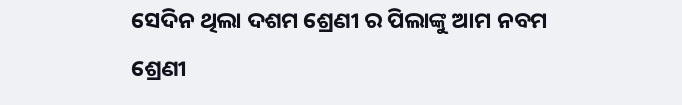ସେଦିନ ଥିଲା ଦଶମ ଶ୍ରେଣୀ ର ପିଲାଙ୍କୁ ଆମ ନବମ ଶ୍ରେଣୀ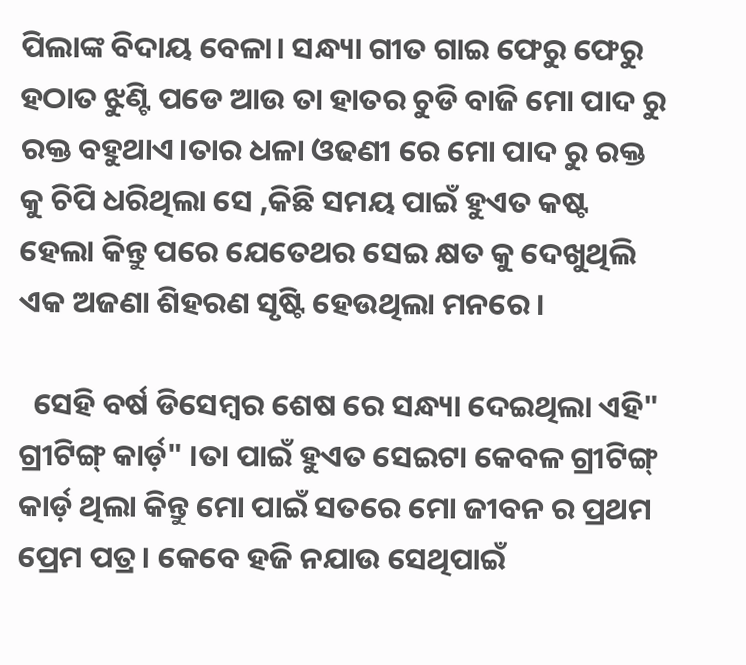ପିଲାଙ୍କ ବିଦାୟ ବେଳା। ସନ୍ଧ୍ୟା ଗୀତ ଗାଇ ଫେରୁ ଫେରୁ ହଠାତ ଝୁଣ୍ଟି ପଡେ ଆଉ ତା ହାତର ଚୁଡି ବାଜି ମୋ ପାଦ ରୁ ରକ୍ତ ବହୁଥାଏ।ତାର ଧଳା ଓଢଣୀ ରେ ମୋ ପାଦ ରୁ ରକ୍ତ କୁ ଚିପି ଧରିଥିଲା ସେ ,କିଛି ସମୟ ପାଇଁ ହୁଏତ କଷ୍ଟ ହେଲା କିନ୍ତୁ ପରେ ଯେତେଥର ସେଇ କ୍ଷତ କୁ ଦେଖୁଥିଲି ଏକ ଅଜଣା ଶିହରଣ ସୃଷ୍ଟି ହେଉଥିଲା ମନରେ।

  ସେହି ବର୍ଷ ଡିସେମ୍ବର ଶେଷ ରେ ସନ୍ଧ୍ୟା ଦେଇଥିଲା ଏହି" ଗ୍ରୀଟିଙ୍ଗ୍ କାର୍ଡ଼" ।ତା ପାଇଁ ହୁଏତ ସେଇଟା କେବଳ ଗ୍ରୀଟିଙ୍ଗ୍ କାର୍ଡ଼ ଥିଲା କିନ୍ତୁ ମୋ ପାଇଁ ସତରେ ମୋ ଜୀବନ ର ପ୍ରଥମ ପ୍ରେମ ପତ୍ର। କେବେ ହଜି ନଯାଉ ସେଥିପାଇଁ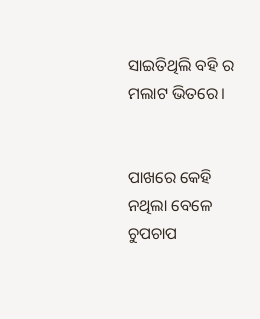ସାଇତିଥିଲି ବହି ର ମଲାଟ ଭିତରେ।


ପାଖରେ କେହି ନଥିଲା ବେଳେ ଚୁପଚାପ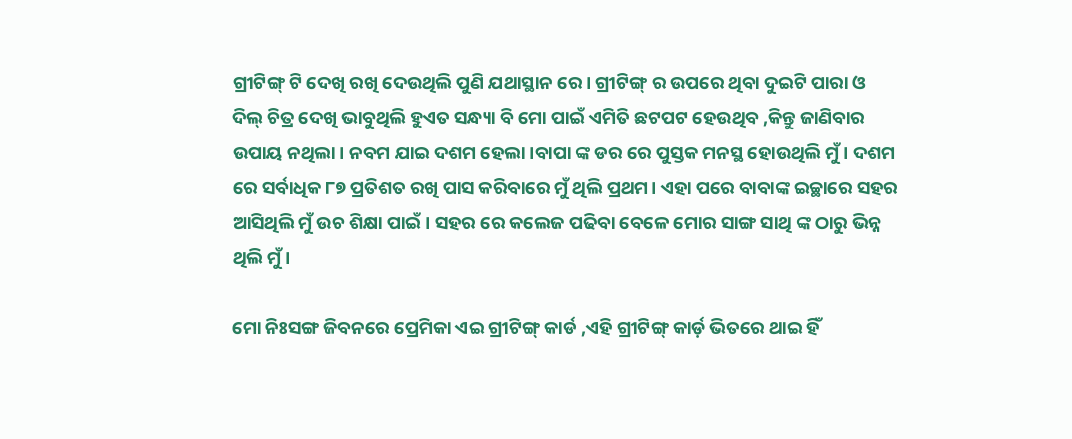ଗ୍ରୀଟିଙ୍ଗ୍ ଟି ଦେଖି ରଖି ଦେଉଥିଲି ପୁଣି ଯଥାସ୍ଥାନ ରେ। ଗ୍ରୀଟିଙ୍ଗ୍ ର ଉପରେ ଥିବା ଦୁଇଟି ପାରା ଓ ଦିଲ୍ ଚିତ୍ର ଦେଖି ଭାବୁଥିଲି ହୁଏତ ସନ୍ଧ୍ୟା ବି ମୋ ପାଇଁ ଏମିତି ଛଟପଟ ହେଉଥିବ ,କିନ୍ତୁ ଜାଣିବାର ଉପାୟ ନଥିଲା। ନବମ ଯାଇ ଦଶମ ହେଲା।ବାପା ଙ୍କ ଡର ରେ ପୁସ୍ତକ ମନସ୍ଥ ହୋଉଥିଲି ମୁଁ। ଦଶମ ରେ ସର୍ବାଧିକ ୮୭ ପ୍ରତିଶତ ରଖି ପାସ କରିବାରେ ମୁଁ ଥିଲି ପ୍ରଥମ। ଏହା ପରେ ବାବାଙ୍କ ଇଚ୍ଛାରେ ସହର ଆସିଥିଲି ମୁଁ ଉଚ ଶିକ୍ଷା ପାଇଁ। ସହର ରେ କଲେଜ ପଢିବା ବେଳେ ମୋର ସାଙ୍ଗ ସାଥି ଙ୍କ ଠାରୁ ଭିନ୍ନ ଥିଲି ମୁଁ।

ମୋ ନିଃସଙ୍ଗ ଜିବନରେ ପ୍ରେମିକା ଏଇ ଗ୍ରୀଟିଙ୍ଗ୍ କାର୍ଡ ,ଏହି ଗ୍ରୀଟିଙ୍ଗ୍ କାର୍ଡ଼ ଭିତରେ ଥାଇ ହିଁ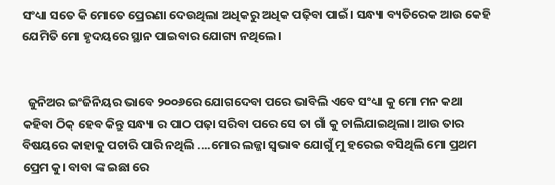ସଂଧ୍ୟା ସତେ କି ମୋତେ ପ୍ରେରଣା ଦେଉଥିଲା ଅଧିକରୁ ଅଧିକ ପଢ଼ିବା ପାଇଁ। ସନ୍ଧ୍ୟା ବ୍ୟତିରେକ ଆଉ କେହି ଯେମିତି ମୋ ହୃଦୟରେ ସ୍ଥାନ ପାଇବାର ଯୋଗ୍ୟ ନଥିଲେ।


  ଜୁନିଅର ଇଂଜିନିୟର ଭାବେ ୨୦୦୬ରେ ଯୋଗଦେବା ପରେ ଭାବିଲି ଏବେ ସଂଧ୍ୟା କୁ ମୋ ମନ କଥା କହିବା ଠିକ୍ ହେବ କିନ୍ତୁ ସନ୍ଧ୍ୟା ର ପାଠ ପଢ଼ା ସରିବା ପରେ ସେ ତା ଗାଁ କୁ ଚାଲିଯାଇଥିଲା। ଆଉ ତାର ବିଷୟରେ କାହାକୁ ପଚାରି ପାରି ନଥିଲି ....ମୋର ଲଜ୍ଜା ସ୍ଵଭାଵ ଯୋଗୁଁ ମୁ ହରେଇ ବସିଥିଲି ମୋ ପ୍ରଥମ ପ୍ରେମ କୁ। ବାବା ଙ୍କ ଇଛା ରେ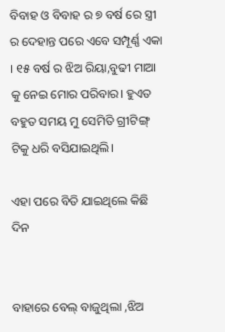ବିବାହ ଓ ବିବାହ ର ୭ ବର୍ଷ ରେ ସ୍ତ୍ରୀ ର ଦେହାନ୍ତ ପରେ ଏବେ ସମ୍ପୂର୍ଣ୍ଣ ଏକା । ୧୫ ବର୍ଷ ର ଝିଅ ରିୟା,ବୁଢୀ ମାଆ କୁ ନେଇ ମୋର ପରିବାର। ହୁଏତ ବହୁତ ସମୟ ମୁ ସେମିତି ଗ୍ରୀଟିଙ୍ଗ୍ ଟିକୁ ଧରି ବସିଯାଇଥିଲି।

ଏହା ପରେ ବିତି ଯାଇଥିଲେ କିଛି ଦିନ


ବାହାରେ ବେଲ୍ ବାଜୁଥିଲା ,ଝିଅ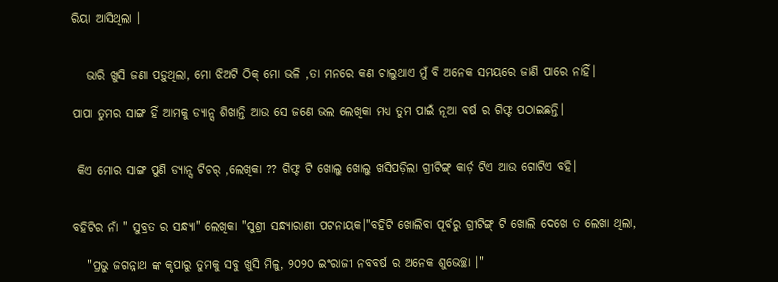ରିୟା ଆସିଥିଲା ।


   ଭାରି ଖୁସି ଜଣା ପଡ଼ୁଥିଲା, ମୋ ଝିଅଟି ଠିକ୍ ମୋ ଭଳି ,ତା ମନରେ କଣ ଚାଲୁଥାଏ ମୁଁ ବି ଅନେକ ସମୟରେ ଜାଣି ପାରେ ନାହିଁ।

ପାପା ତୁମର ସାଙ୍ଗ ହିଁ ଆମକୁ ଡ୍ୟାନ୍ସ ଶିଖାନ୍ତି ଆଉ ସେ ଜଣେ ଭଲ ଲେଖିକା ମଧ୍ୟ ତୁମ ପାଇଁ ନୂଆ ବର୍ଷ ର ଗିଫ୍ଟ ପଠାଇଛନ୍ତି।


 କିଏ ମୋର ସାଙ୍ଗ ପୁଣି ଡ୍ୟାନ୍ସ ଟିଚର୍ ,ଲେଖିକା ?? ଗିଫ୍ଟ ଟି ଖୋଲୁ ଖୋଲୁ ଖସିପଡ଼ିଲା ଗ୍ରୀଟିଙ୍ଗ୍ କାର୍ଡ଼ ଟିଏ ଆଉ ଗୋଟିଏ ବହି।


ବହିଟିର ନାଁ " ସୁବ୍ରତ ର ସନ୍ଧ୍ୟା" ଲେଖିକା "ସୁଶ୍ରୀ ସନ୍ଧ୍ୟାରାଣୀ ପଟନାୟକ।"ବହିଟି ଖୋଲିବା ପୂର୍ବରୁ ଗ୍ରୀଟିଙ୍ଗ୍ ଟି ଖୋଲି ଦେଖେ ତ ଲେଖା ଥିଲା,

   "ପ୍ରଭୁ ଜଗନ୍ନାଥ ଙ୍କ କୃପାରୁ ତୁମକୁ ସବୁ ଖୁସି ମିଳୁ, ୨୦୨୦ ଇଂରାଜୀ ନବବର୍ଷ ର ଅନେକ ଶୁଭେଚ୍ଛା ।"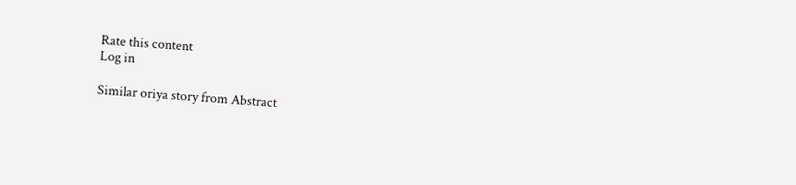Rate this content
Log in

Similar oriya story from Abstract